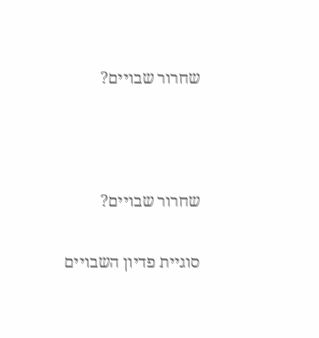שחרור שבויים?



שחרור שבויים?

סוגיית פדיון השבויים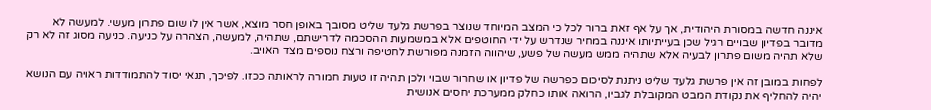איננה חדשה במסורת היהודית, אך על אף זאת ברור לכל כי המצב המיוחד שנוצר בפרשת גלעד שליט מסובך באופן חסר מוצא, אשר אין לו שום פתרון מעשי. למעשה לא מדובר בפדיון שבויים רגיל שכן בעייתיותו איננה במחיר שנדרש על ידי החוטפים אלא במשמעות ההסכמה לדרישתם, שתהיה, למעשה, הצהרה על כניעה. כניעה מסוג זה לא רק שלא תהיה משום פתרון לבעיה אלא שתהיה ממש מעשה של פשע, שיהווה הזמנה מפורשת לחטיפה ורצח נוספים מצד האויב.

לפחות במובן זה אין פרשת גלעד שליט ניתנת לסיכום כפרשה של פדיון או שחרור שבוי ולכן תהיה זו טעות חמורה לראותה ככזו. לפיכך, תנאי יסוד להתמודדות ראויה עם הנושא יהיה להחליף את נקודת המבט המקובלת לגביו, הרואה אותו כחלק ממערכת יחסים אנושית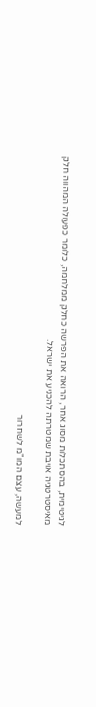לגיטימית, בהסתכלות מסוג אחר, הרואה את הפרשה כחלק ממלחמה, כלומר כפעולה המהווה חלק מאיסטרטגיה אויבת שמטרתה להכניע את ישראל.

למעשה, עצם המו"מ לשחרור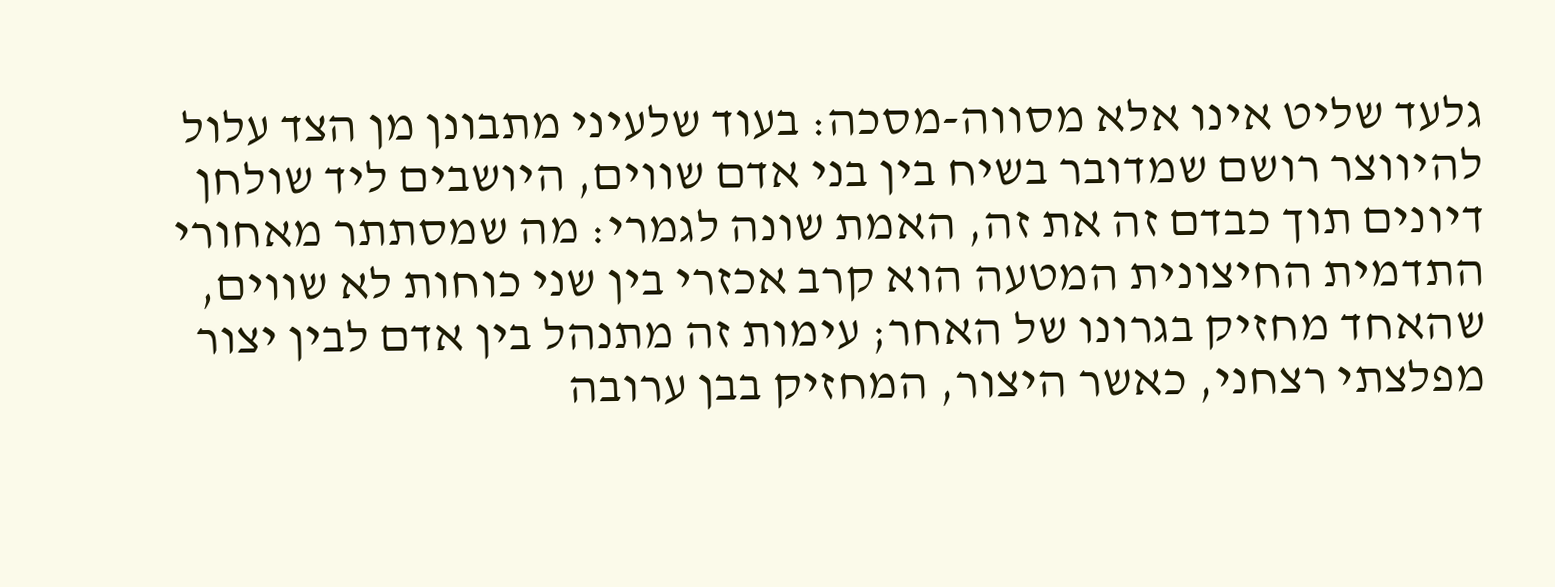גלעד שליט אינו אלא מסווה-מסכה: בעוד שלעיני מתבונן מן הצד עלול להיווצר רושם שמדובר בשיח בין בני אדם שווים, היושבים ליד שולחן דיונים תוך כבדם זה את זה, האמת שונה לגמרי: מה שמסתתר מאחורי התדמית החיצונית המטעה הוא קרב אכזרי בין שני כוחות לא שווים, שהאחד מחזיק בגרונו של האחר; עימות זה מתנהל בין אדם לבין יצור מפלצתי רצחני, כאשר היצור, המחזיק בבן ערובה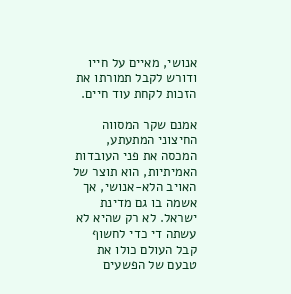אנושי, מאיים על חייו ודורש לקבל תמורתו את הזכות לקחת עוד חיים.

אמנם שקר המסווה החיצוני המתעתע, המכסה את פני העובדות האמיתיות, הוא תוצר של האויב הלא-אנושי, אך אשמה בו גם מדינת ישראל. לא רק שהיא לא עשתה די כדי לחשוף קבל העולם כולו את טבעם של הפשעים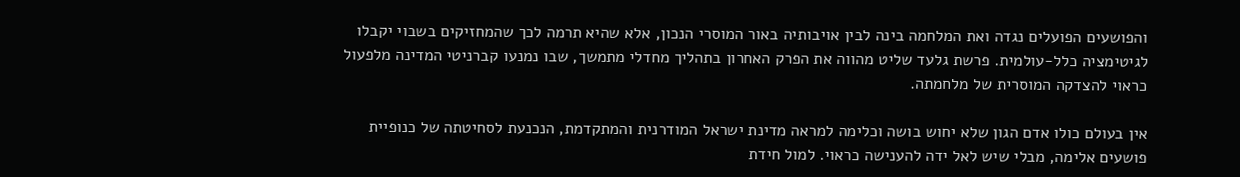והפושעים הפועלים נגדה ואת המלחמה בינה לבין אויבותיה באור המוסרי הנכון, אלא שהיא תרמה לכך שהמחזיקים בשבוי יקבלו לגיטימציה כלל-עולמית. פרשת גלעד שליט מהווה את הפרק האחרון בתהליך מחדלי מתמשך, שבו נמנעו קברניטי המדינה מלפעול כראוי להצדקה המוסרית של מלחמתה.

אין בעולם כולו אדם הגון שלא יחוש בושה וכלימה למראה מדינת ישראל המודרנית והמתקדמת, הנכנעת לסחיטתה של כנופיית פושעים אלימה, מבלי שיש לאל ידה להענישה כראוי. למול חידת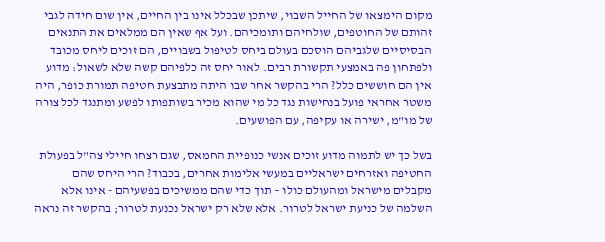מקום הימצאו של החייל השבוי, שיתכן שבכלל אינו בין החיים, אין שום חידה לגבי זהותם של החוטפים, שולחיהם ותומכיהם. ועל אף שאין הם ממלאים את התנאים הבסיסיים שלגביהם הוסכם בעולם ביחס לטיפול בשבויים, הם זוכים ליחס מכובד ולפתחון פה באמצעי תקשורת רבים. לאור יחס זה כלפיהם קשה שלא לשאול: מדוע אין הם חוששים כלל? הרי בהקשר אחר שבו היתה מתבצעת חטיפה תמורת כופר, היה משטר אחראי פועל בנחישות נגד כל מי שהוא מכיר בשותפותו לפשע ומתנגד לכל צורה של מו"מ, ישירה או עקיפה, עם הפושעים.

בשל כך יש לתמוה מדוע זוכים אנשי כנופיית החמאס, שגם רצחו חיילי צה"ל בפעולת החטיפה ואזרחים ישראליים במעשי אלימות אחרים, בכבוד? הרי היחס שהם מקבלים מישראל ומהעולם כולו – תוך כדי שהם ממשיכים בפשעיהם - אינו אלא השלמה של כניעת ישראל לטרור. אלא שלא רק ישראל נכנעת לטרור; בהקשר זה נראה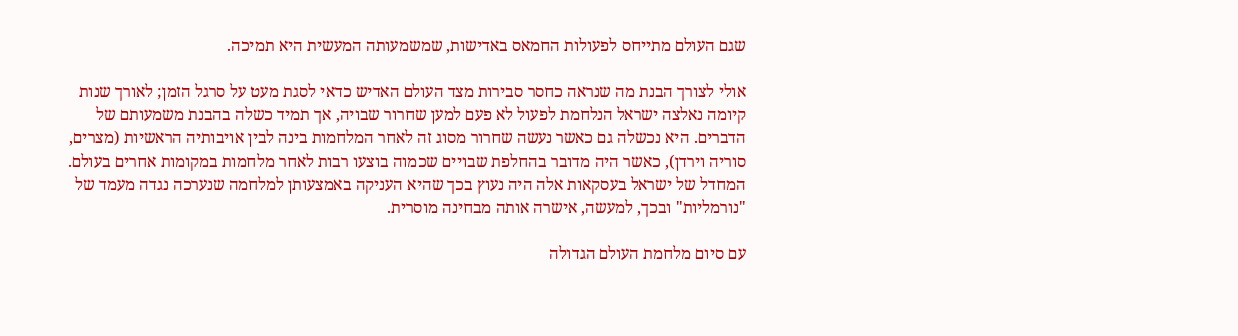שגם העולם מתייחס לפעולות החמאס באדישות, שמשמעותה המעשית היא תמיכה.

אולי לצורך הבנת מה שנראה כחסר סבירות מצד העולם האדיש כדאי לסגת מעט על סרגל הזמן; לאורך שנות קיומה נאלצה ישראל הנלחמת לפעול לא פעם למען שחרור שבויה, אך תמיד כשלה בהבנת משמעותם של הדברים. היא נכשלה גם כאשר נעשה שחרור מסוג זה לאחר המלחמות בינה לבין אויבותיה הראשיות (מצרים, סוריה וירדן), כאשר היה מדובר בהחלפת שבויים שכמוה בוצעו רבות לאחר מלחמות במקומות אחרים בעולם. המחדל של ישראל בעסקאות אלה היה נעוץ בכך שהיא העניקה באמצעותן למלחמה שנערכה נגדה מעמד של "נורמליות" ובכך, למעשה, אישרה אותה מבחינה מוסרית.

עם סיום מלחמת העולם הגדולה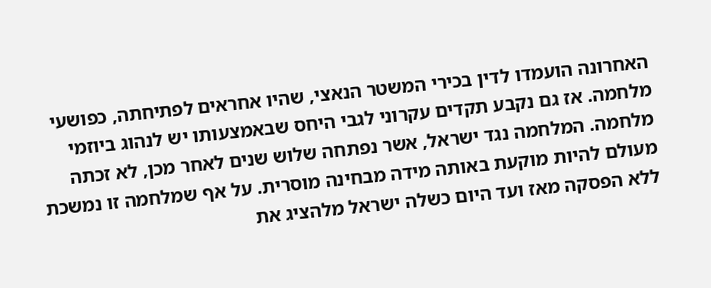האחרונה הועמדו לדין בכירי המשטר הנאצי, שהיו אחראים לפתיחתה, כפושעי מלחמה. אז גם נקבע תקדים עקרוני לגבי היחס שבאמצעותו יש לנהוג ביוזמי מלחמה. המלחמה נגד ישראל, אשר נפתחה שלוש שנים לאחר מכן, לא זכתה מעולם להיות מוקעת באותה מידה מבחינה מוסרית. על אף שמלחמה זו נמשכת ללא הפסקה מאז ועד היום כשלה ישראל מלהציג את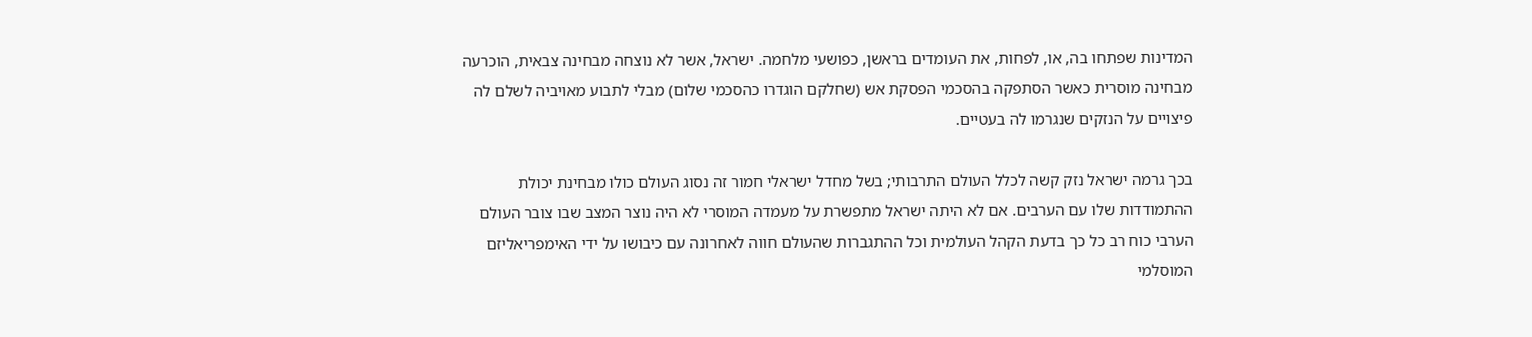המדינות שפתחו בה, או, לפחות, את העומדים בראשן, כפושעי מלחמה. ישראל, אשר לא נוצחה מבחינה צבאית, הוכרעה מבחינה מוסרית כאשר הסתפקה בהסכמי הפסקת אש (שחלקם הוגדרו כהסכמי שלום) מבלי לתבוע מאויביה לשלם לה פיצויים על הנזקים שנגרמו לה בעטיים.

בכך גרמה ישראל נזק קשה לכלל העולם התרבותי; בשל מחדל ישראלי חמור זה נסוג העולם כולו מבחינת יכולת ההתמודדות שלו עם הערבים. אם לא היתה ישראל מתפשרת על מעמדה המוסרי לא היה נוצר המצב שבו צובר העולם הערבי כוח רב כל כך בדעת הקהל העולמית וכל ההתגברות שהעולם חווה לאחרונה עם כיבושו על ידי האימפריאליזם המוסלמי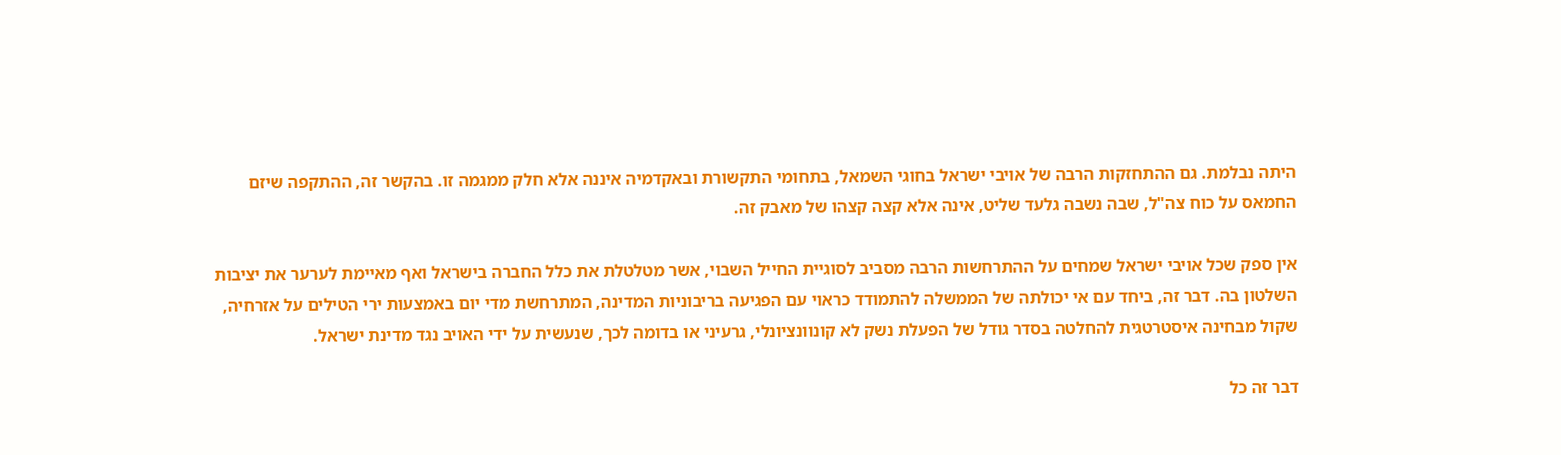היתה נבלמת. גם ההתחזקות הרבה של אויבי ישראל בחוגי השמאל, בתחומי התקשורת ובאקדמיה איננה אלא חלק ממגמה זו. בהקשר זה, ההתקפה שיזם החמאס על כוח צה"ל, שבה נשבה גלעד שליט, אינה אלא קצה קצהו של מאבק זה.

אין ספק שכל אויבי ישראל שמחים על ההתרחשות הרבה מסביב לסוגיית החייל השבוי, אשר מטלטלת את כלל החברה בישראל ואף מאיימת לערער את יציבות השלטון בה. דבר זה, ביחד עם אי יכולתה של הממשלה להתמודד כראוי עם הפגיעה בריבוניות המדינה, המתרחשת מדי יום באמצעות ירי הטילים על אזרחיה, שקול מבחינה איסטרטגית להחלטה בסדר גודל של הפעלת נשק לא קונוונציונלי, גרעיני או בדומה לכך, שנעשית על ידי האויב נגד מדינת ישראל.

דבר זה כל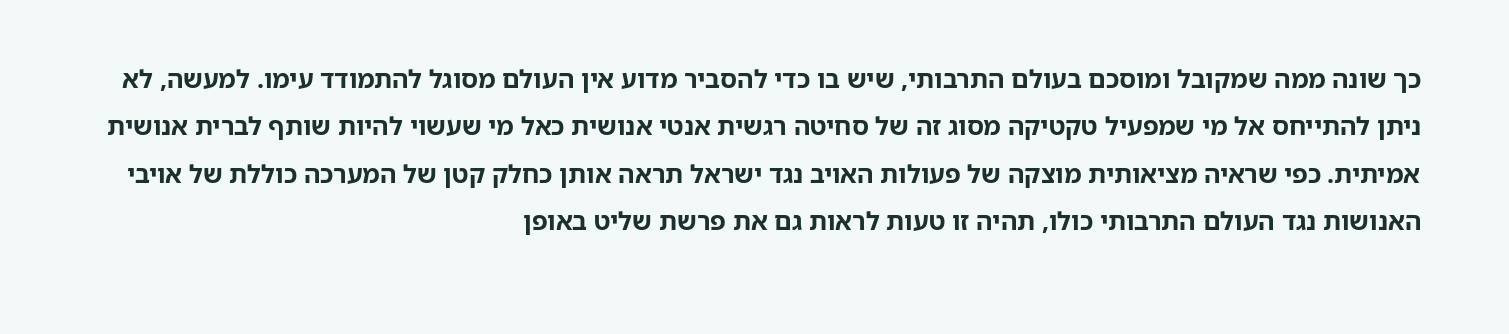כך שונה ממה שמקובל ומוסכם בעולם התרבותי, שיש בו כדי להסביר מדוע אין העולם מסוגל להתמודד עימו. למעשה, לא ניתן להתייחס אל מי שמפעיל טקטיקה מסוג זה של סחיטה רגשית אנטי אנושית כאל מי שעשוי להיות שותף לברית אנושית אמיתית. כפי שראיה מציאותית מוצקה של פעולות האויב נגד ישראל תראה אותן כחלק קטן של המערכה כוללת של אויבי האנושות נגד העולם התרבותי כולו, תהיה זו טעות לראות גם את פרשת שליט באופן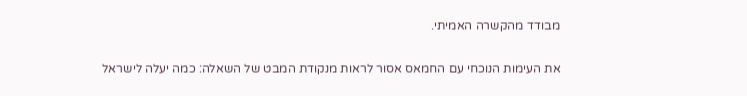מבודד מהקשרה האמיתי.

את העימות הנוכחי עם החמאס אסור לראות מנקודת המבט של השאלה: כמה יעלה לישראל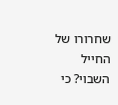שחרורו של החייל השבוי? כי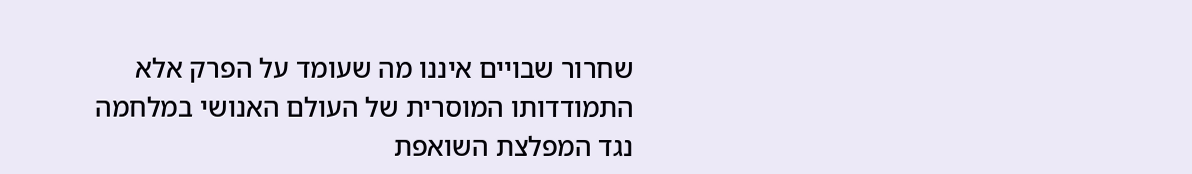שחרור שבויים איננו מה שעומד על הפרק אלא התמודדותו המוסרית של העולם האנושי במלחמה נגד המפלצת השואפת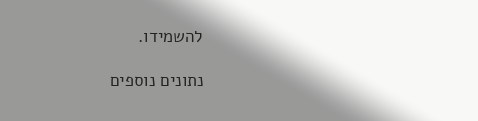להשמידו.

נתונים נוספים